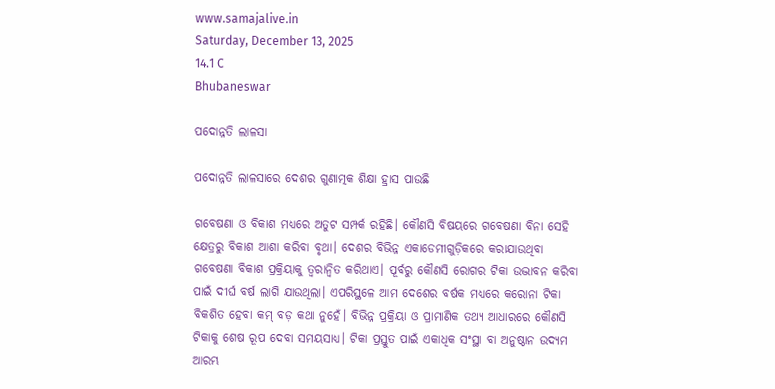www.samajalive.in
Saturday, December 13, 2025
14.1 C
Bhubaneswar

ପଦୋନ୍ନତି ଲାଳସା

ପଦୋନ୍ନତି ଲାଳସାରେ ଦେଶର ଗୁଣାତ୍ମକ ଶିକ୍ଷା ହ୍ରାସ ପାଉଛି

ଗବେଷଣା ଓ ବିକାଶ ମଧ୍ୟରେ ଅତୁଟ ସମ୍ପର୍କ ରହିଛି। କୌଣସି ବିଷୟରେ ଗବେଷଣା ବିନା ସେହି କ୍ଷେତ୍ରରୁ ବିକାଶ ଆଶା କରିବା ବୃଥା। ଦେଶର ବିଭିନ୍ନ ଏକାଡେମୀଗୁଡ଼ିକରେ କରାଯାଉଥିବା ଗବେଷଣା ବିକାଶ ପ୍ରକ୍ରିୟାକୁ ତ୍ବରାନ୍ବିତ କରିଥାଏ। ପୂର୍ବରୁ କୌଣସି ରୋଗର ଟିକା ଉଦ୍ଭାବନ କରିବା ପାଇଁ ଦୀର୍ଘ ବର୍ଷ ଲାଗି ଯାଉଥିଲା। ଏପରିସ୍ଥଳେ ଆମ ଦେଶ‌େ‌ର ବର୍ଷକ ମଧ୍ୟରେ କରୋନା ଟିକା ବିକଶିତ ହେବା କମ୍‌ ବଡ଼ କଥା ନୁହେଁ। ବିଭିନ୍ନ ପ୍ରକ୍ରିୟା ଓ ପ୍ରାମାଣିକ ତଥ୍ୟ ଆଧାରରେ କୌଣସି ଟିକାକୁ ଶେଷ ରୂପ ଦେବା ସମୟସାଧ୍ୟ। ଟିକା ପ୍ରସ୍ତୁତ ପାଇଁ ଏକାଧିକ ସଂସ୍ଥା ବା ଅନୁଷ୍ଠାନ ଉଦ୍ୟମ ଆରମ୍ଭ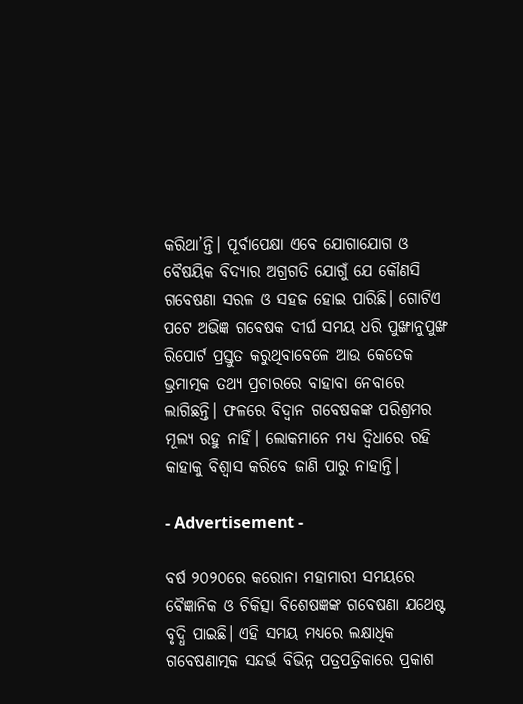କରିଥା’ନ୍ତି। ପୂର୍ବାପେକ୍ଷା ଏବେ ଯୋଗାଯୋଗ ଓ ବୈଷୟିକ ବିଦ୍ୟାର ଅଗ୍ରଗତି ଯୋଗୁଁ ଯେ କୌଣସି ଗବେଷଣା ସରଳ ଓ ସହଜ ହୋଇ ପାରିଛି। ଗୋଟିଏ ପଟେ ଅଭିଜ୍ଞ ଗବେଷକ ଦୀର୍ଘ ସମୟ ଧରି ପୁଙ୍ଖାନୁପୁଙ୍ଖ ରିପୋର୍ଟ ପ୍ରସ୍ତୁତ କରୁଥିବାବେଳେ ଆଉ କେତେକ ଭ୍ରମାତ୍ମକ ତଥ୍ୟ ପ୍ରଚାରରେ ବାହାବା ନେବାରେ ଲାଗିଛନ୍ତି। ଫଳରେ ବିଦ୍ବାନ ଗବେଷକଙ୍କ ପରିଶ୍ରମର ମୂଲ୍ୟ ରହୁ ନାହିଁ। ଲୋକମାନେ ମଧ୍ୟ ଦ୍ବିଧାରେ ରହି କାହାକୁ ବିଶ୍ବାସ କରିବେ ଜାଣି ପାରୁ ନାହାନ୍ତି।

- Advertisement -

ବର୍ଷ ୨୦୨୦ରେ କରୋନା ମହାମାରୀ ସମୟରେ ବୈଜ୍ଞାନିକ ଓ ଚିକିତ୍ସା ବିଶେଷଜ୍ଞଙ୍କ ଗବେଷଣା ଯଥେଷ୍ଟ ବୃଦ୍ଧି ପାଇଛି। ଏହି ସମୟ ମଧ୍ୟରେ ଲକ୍ଷାଧିକ ଗବେଷଣାତ୍ମକ ସନ୍ଦର୍ଭ ବିଭିନ୍ନ ପତ୍ରପତ୍ରିକାରେ ପ୍ରକାଶ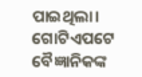ପାଇଥିଲା। ଗୋଟିଏପଟେ ବୈଜ୍ଞାନିକଙ୍କ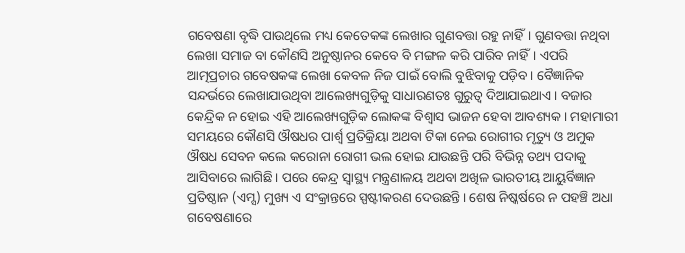ଗବେଷଣା ବୃଦ୍ଧି ପାଉଥିଲେ ମଧ୍ୟ କେତେକଙ୍କ ଲେଖାର ଗୁଣବତ୍ତା ରହୁ ନାହିଁ। ଗୁଣବତ୍ତା ନଥିବା ଲେଖା ସମାଜ ବା କୌଣସି ଅନୁଷ୍ଠାନର କେବେ ବି ମଙ୍ଗଳ କରି ପାରିବ ନାହିଁ। ଏପରି ଆତ୍ମପ୍ରଚାର ଗବେଷକଙ୍କ ଲେଖା କେବଳ ନିଜ ପାଇଁ ବୋଲି ବୁଝିବାକୁ ପଡ଼ିବ। ବୈଜ୍ଞାନିକ ସନ୍ଦର୍ଭରେ ଲେଖାଯାଉଥିବା ଆଲେଖ୍ୟଗୁଡ଼ିକୁ ସାଧାରଣତଃ ଗୁରୁତ୍ବ ଦିଆଯାଇଥାଏ। ବଜାର କେନ୍ଦ୍ରିକ ନ ହୋଇ ଏହି ଆଲେଖ୍ୟଗୁଡ଼ିକ ଲୋକଙ୍କ ବିଶ୍ବାସ ଭାଜନ ହେବା ଆବଶ୍ୟକ। ମହାମାରୀ ସମୟରେ କୌଣସି ଔଷଧର ପାର୍ଶ୍ବ ପ୍ରତିକ୍ରିୟା ଅଥବା ଟିକା ନେଇ ରୋଗୀର ମୃତ୍ୟୁ ଓ ଅମୁକ ଔଷଧ ସେବନ କଲେ କରୋନା ରୋଗୀ ଭଲ ହୋଇ ଯାଉଛନ୍ତି ପରି ବିଭିନ୍ନ ତଥ୍ୟ ପଦାକୁ ଆସିବାରେ ଲାଗିଛି। ପରେ କେନ୍ଦ୍ର ସ୍ବାସ୍ଥ୍ୟ ମନ୍ତ୍ରଣାଳୟ ଅଥବା ଅଖିଳ ଭାରତୀୟ ଆୟୁର୍ବିଜ୍ଞାନ ପ୍ରତିଷ୍ଠାନ (ଏମ୍ସ) ମୁଖ୍ୟ ଏ ସଂକ୍ରାନ୍ତରେ ସ୍ପଷ୍ଟୀକରଣ ଦେଉଛନ୍ତି। ଶେଷ ନିଷ୍କର୍ଷରେ ନ ପହଞ୍ଚି ଅଧା ଗବେଷଣାରେ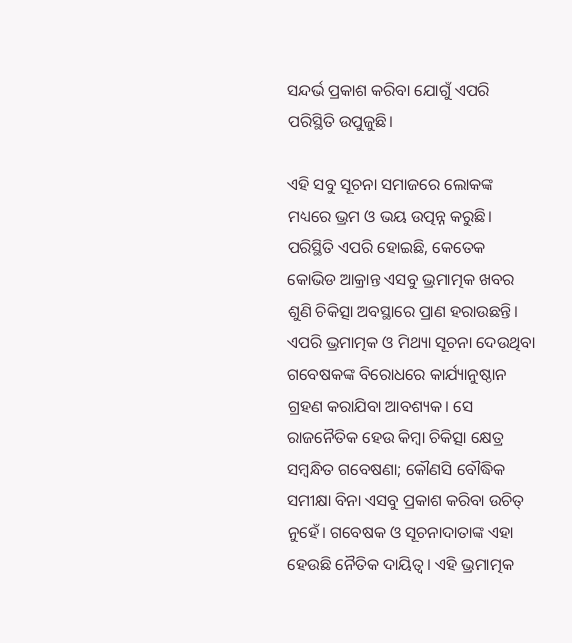ସନ୍ଦର୍ଭ ପ୍ରକାଶ କରିବା ଯୋଗୁଁ ଏପରି ପରିସ୍ଥିତି ଉପୁଜୁଛି।

ଏହି ସବୁ ସୂଚନା ସମାଜରେ ଲୋକଙ୍କ ମଧ୍ୟରେ ଭ୍ରମ ଓ ଭୟ ଉତ୍ପନ୍ନ କରୁଛି। ପରିସ୍ଥିତି ଏପରି ହୋଇଛି, କେତେକ କୋଭିଡ ଆକ୍ରାନ୍ତ ଏସବୁ ଭ୍ରମାତ୍ମକ ଖବର ଶୁଣି ଚିକିତ୍ସା ଅବସ୍ଥାରେ ପ୍ରାଣ ହରାଉଛନ୍ତି। ଏପରି ଭ୍ରମାତ୍ମକ ଓ ମିଥ୍ୟା ସୂଚନା ଦେଉଥିବା ଗବେଷକଙ୍କ ବିରୋଧରେ କାର୍ଯ୍ୟାନୁଷ୍ଠାନ ଗ୍ରହଣ କରାଯିବା ଆବଶ୍ୟକ। ସେ ରାଜନୈତିକ ହେଉ କିମ୍ବା ଚିକିତ୍ସା କ୍ଷେତ୍ର ସମ୍ବନ୍ଧିତ ଗବେଷଣା; କୌଣସି ବୌଦ୍ଧିକ ସମୀକ୍ଷା ବିନା ଏସବୁ ପ୍ରକାଶ କରିବା ଉଚିତ୍‌ ନୁହେଁ। ଗବେଷକ ଓ ସୂଚନାଦାତାଙ୍କ ଏହା ହେଉଛି ନୈତିକ ଦାୟିତ୍ବ। ଏହି ଭ୍ରମାତ୍ମକ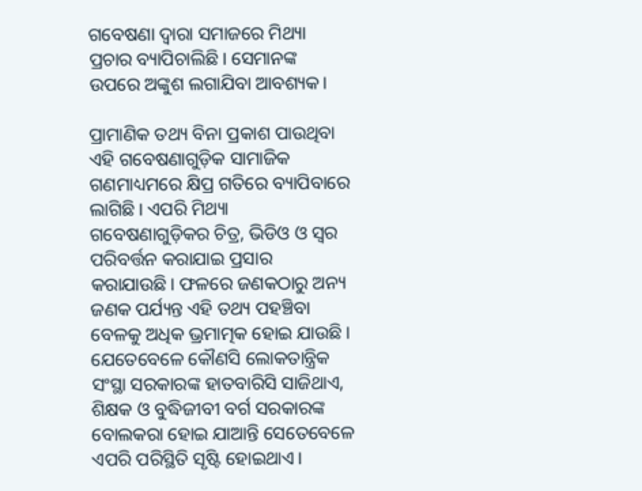ଗବେଷଣା ଦ୍ବାରା ସମାଜରେ ମିଥ୍ୟା ପ୍ରଚାର ବ୍ୟାପିଚାଲିଛି। ସେମାନଙ୍କ ଉପରେ ଅଙ୍କୁଶ ଲଗାଯିବା ଆବଶ୍ୟକ।

ପ୍ରାମାଣିକ ତଥ୍ୟ ବିନା ପ୍ରକାଶ ପାଉଥିବା ଏହି ଗବେଷଣାଗୁଡ଼ିକ ସାମାଜିକ ଗଣମାଧ୍ୟମରେ କ୍ଷିପ୍ର ଗତିରେ ବ୍ୟାପିବାରେ ଲାଗିଛି। ଏପରି ମିଥ୍ୟା ଗବେଷଣାଗୁଡ଼ିକର ଚିତ୍ର, ଭିଡିଓ ଓ ସ୍ବର ପରିବର୍ତ୍ତନ କରାଯାଇ ପ୍ରସାର କରାଯାଉଛି। ଫଳରେ ଜଣକଠାରୁ ଅନ୍ୟ ଜଣକ ପର୍ଯ୍ୟନ୍ତ ଏହି ତଥ୍ୟ ପହଞ୍ଚିବା ବେଳକୁ ଅଧିକ ଭ୍ରମାତ୍ମକ ହୋଇ ଯାଉଛି। ଯେତେବେଳେ କୌଣସି ଲୋକତାନ୍ତ୍ରିକ ସଂସ୍ଥା ସରକାରଙ୍କ ହାତବାରିସି ସାଜିଥାଏ, ଶିକ୍ଷକ ଓ ବୁଦ୍ଧିଜୀବୀ ବର୍ଗ ସରକାରଙ୍କ ବୋଲକରା ହୋଇ ଯାଆନ୍ତି ସେତେବେଳେ ଏପରି ପରିସ୍ଥିତି ସୃଷ୍ଟି ହୋଇଥାଏ।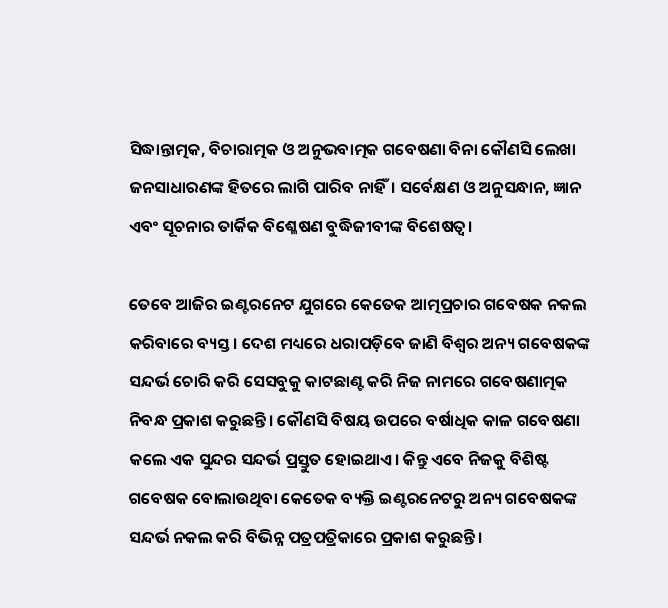ସିଦ୍ଧାନ୍ତାତ୍ମକ, ବିଚାରାତ୍ମକ ଓ ଅନୁଭବାତ୍ମକ ଗବେଷଣା ବିନା କୌଣସି ଲେଖା ଜନସାଧାରଣଙ୍କ ହିତରେ ଲାଗି ପାରିବ ନାହିଁ। ସର୍ବେକ୍ଷଣ ଓ ଅନୁସନ୍ଧାନ, ଜ୍ଞାନ ଏବଂ ସୂଚନାର ତାର୍କିକ ବିଶ୍ଳେଷଣ ବୁଦ୍ଧିଜୀବୀଙ୍କ ବିଶେଷତ୍ବ।

ତେବେ ଆଜିର ଇଣ୍ଟରନେଟ ଯୁଗରେ କେତେକ ଆତ୍ମପ୍ରଚାର ଗବେଷକ ନକଲ କରିବାରେ ବ୍ୟସ୍ତ। ଦେଶ ମଧ୍ୟରେ ଧରାପଡ଼ିବେ ଜାଣି ବିଶ୍ବର ଅନ୍ୟ ଗବେଷକଙ୍କ ସନ୍ଦର୍ଭ ଚୋରି କରି ସେସବୁକୁ କାଟଛାଣ୍ଟ କରି ନିଜ ନାମରେ ଗବେଷଣାତ୍ମକ ନିବନ୍ଧ ପ୍ରକାଶ କରୁଛନ୍ତି। କୌଣସି ବିଷୟ ଉପରେ ବର୍ଷାଧିକ କାଳ ଗବେଷଣା କଲେ ଏକ ସୁନ୍ଦର ସନ୍ଦର୍ଭ ପ୍ରସ୍ତୁତ ହୋଇଥାଏ। କିନ୍ତୁ ଏବେ ନିଜକୁ ବିଶିଷ୍ଟ ଗବେଷକ ବୋଲାଉଥିବା କେତେକ ବ୍ୟକ୍ତି ଇଣ୍ଟରନେଟରୁ ଅନ୍ୟ ଗବେଷକଙ୍କ ସନ୍ଦର୍ଭ ନକଲ କରି ବିଭିନ୍ନ ପତ୍ରପତ୍ରିକାରେ ପ୍ରକାଶ କରୁଛନ୍ତି।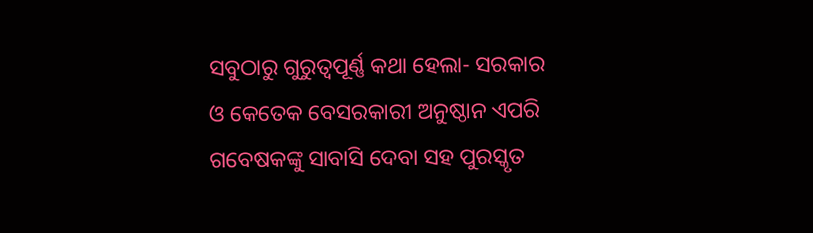ସବୁଠାରୁ ଗୁରୁତ୍ବପୂର୍ଣ୍ଣ କଥା ହେଲା- ସରକାର ଓ କେତେକ ବେସରକାରୀ ଅନୁଷ୍ଠାନ ଏପରି ଗବେଷକଙ୍କୁ ସାବାସି ଦେବା ସହ ପୁରସ୍କୃତ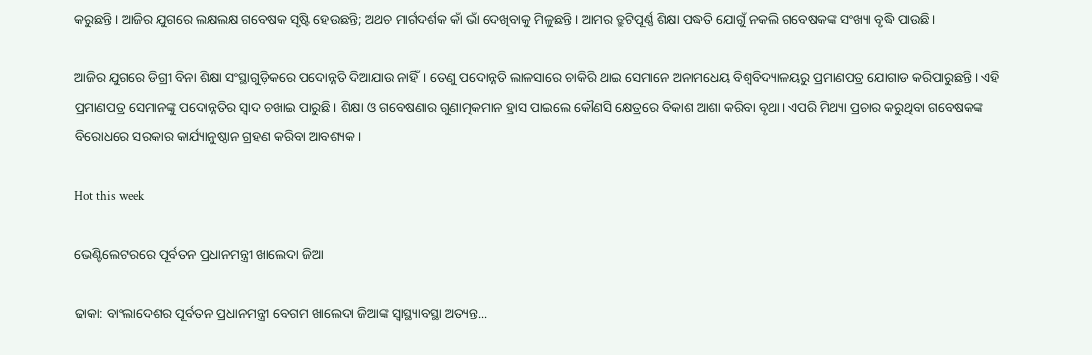କରୁଛନ୍ତି। ଆଜିର ଯୁଗରେ ଲକ୍ଷଲକ୍ଷ ଗବେଷକ ସୃଷ୍ଟି ହେଉଛନ୍ତି; ଅଥଚ ମାର୍ଗଦର୍ଶକ କାଁ ଭାଁ ଦେଖିବାକୁ ମିଳୁଛନ୍ତି। ଆମର ତ୍ରୁଟିପୂର୍ଣ୍ଣ ଶିକ୍ଷା ପଦ୍ଧତି ଯୋଗୁଁ ନକଲି ଗବେଷକଙ୍କ ସଂଖ୍ୟା ବୃଦ୍ଧି ପାଉଛି।

ଆଜିର ଯୁଗରେ ଡିଗ୍ରୀ ବିନା ଶିକ୍ଷା ସଂସ୍ଥାଗୁଡ଼ିକରେ ପଦୋନ୍ନତି ଦିଆଯାଉ ନାହିଁ। ତେଣୁ ପଦୋନ୍ନତି ଲାଳସାରେ ଚାକିରି ଥାଇ ସେମାନେ ଅନାମଧେୟ ବିଶ୍ବବିଦ୍ୟାଳୟରୁ ପ୍ରମାଣପତ୍ର ଯୋଗାଡ କରିପାରୁଛନ୍ତି। ଏହି ପ୍ରମାଣପତ୍ର ସେମାନଙ୍କୁ ପଦୋନ୍ନତିର ସ୍ବାଦ ଚଖାଇ ପାରୁଛି। ଶିକ୍ଷା ଓ ଗବେଷଣାର ଗୁଣାତ୍ମକମାନ ହ୍ରାସ ପାଇଲେ କୌଣସି କ୍ଷେତ୍ରରେ ବିକାଶ ଆଶା କରିବା ବୃଥା। ଏପରି ମିଥ୍ୟା ପ୍ରଚାର କରୁଥିବା ଗବେଷକଙ୍କ ବିରୋଧରେ ସରକାର କାର୍ଯ୍ୟାନୁଷ୍ଠାନ ଗ୍ରହଣ କରିବା ଆବଶ୍ୟକ।

Hot this week

ଭେଣ୍ଟିଲେଟରରେ ପୂର୍ବତନ ପ୍ରଧାନମନ୍ତ୍ରୀ ଖାଲେଦା ଜିଆ

ଢାକା: ବାଂଲାଦେଶର ପୂର୍ବତନ ପ୍ରଧାନମନ୍ତ୍ରୀ ବେଗମ ଖାଲେଦା ଜିଆଙ୍କ ସ୍ବାସ୍ଥ୍ୟାବସ୍ଥା ଅତ୍ୟନ୍ତ...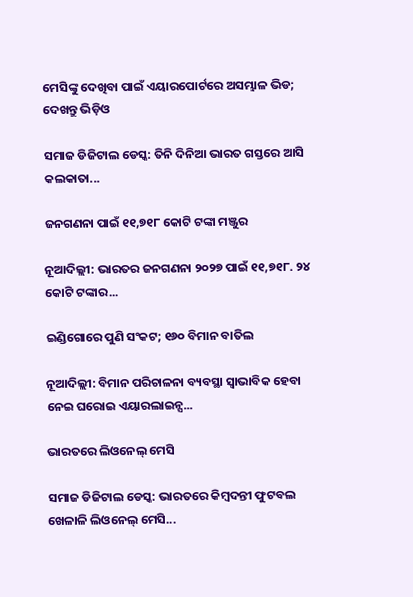ମେସିଙ୍କୁ ଦେଖିବା ପାଇଁ ଏୟାରପୋର୍ଟରେ ଅସମ୍ଭାଳ ଭିଡ; ଦେଖନ୍ତୁ ଭିଡ଼ିଓ

ସମାଜ ଡିଜିଟାଲ ଡେସ୍କ: ତିନି ଦିନିଆ ଭାରତ ଗସ୍ତରେ ଆସି କଲକାତା...

ଜନଗଣନା ପାଇଁ ୧୧,୭୧୮ କୋଟି ଟଙ୍କା ମଞ୍ଜୁର

ନୂଆଦିଲ୍ଲୀ: ଭାରତର ଜନଗଣନା ୨୦୨୭ ପାଇଁ ୧୧,୭୧୮. ୨୪ କୋଟି ଟଙ୍କାର...

ଇଣ୍ଡିଗୋରେ ପୁଣି ସଂକଟ; ୧୬୦ ବିମାନ ବାତିଲ

ନୂଆଦିଲ୍ଲୀ: ବିମାନ ପରିଚାଳନା ବ୍ୟବସ୍ଥା ସ୍ବାଭାବିକ ହେବା ନେଇ ଘରୋଇ ଏୟାରଲାଇନ୍ସ...

ଭାରତରେ ଲିଓନେଲ୍‌ ମେସି

ସମାଜ ଡିଜିଟାଲ ଡେସ୍କ: ଭାରତରେ କିମ୍ବଦନ୍ତୀ ଫୁଟବଲ ଖେଳାଳି ଲିଓନେଲ୍‌ ମେସି...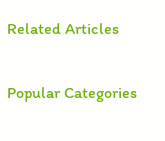Related Articles

Popular Categories